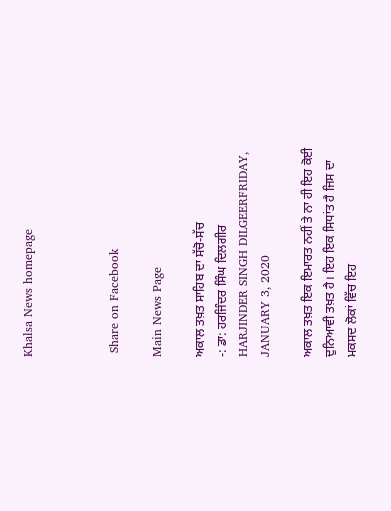Khalsa News homepage



 Share on Facebook

Main News Page

ਅਕਾਲ ਤਖ਼ਤ ਸਾਹਿਬ ਦਾ ਸੱਚੋ-ਸੱਚ
-: ਡਾ: ਹਰਜਿੰਦਰ ਸਿੰਘ ਦਿਲਗੀਰ
HARJINDER SINGH DILGEERFRIDAY, JANUARY 3, 2020

ਅਕਾਲ ਤਖ਼ਤ ਇਕ ਇਮਾਰਤ ਨਹੀਂ ਤੇ ਨਾ ਹੀ ਇਹ ਕੋਈ ਦੁਨਿਆਵੀ ਤਖ਼ਤ ਹੈ। ਇਹ ਇਕ ਸਿਧਾਂਤ ਹੈ ਜਿਸ ਦਾ ਮਕਸਦ ਲੋਕਾਂ ਵਿੱਚ ਇਹ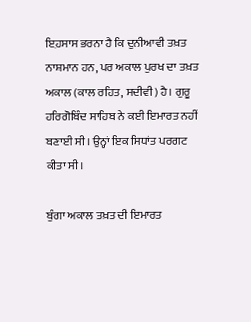ਇ਼ਹਸਾਸ ਭਰਨਾ ਹੈ ਕਿ ਦੁਨੀਆਵੀ ਤਖ਼ਤ ਨਾਸ਼ਮਾਨ ਹਨ, ਪਰ ਅਕਾਲ ਪੁਰਖ ਦਾ ਤਖ਼ਤ ਅਕਾਲ (ਕਾਲ ਰਹਿਤ, ਸਦੀਵੀ) ਹੈ। ਗੁਰੂ ਹਰਿਗੋਬਿੰਦ ਸਾਹਿਬ ਨੇ ਕਈ ਇਮਾਰਤ ਨਹੀਂ ਬਣਾਈ ਸੀ। ਉਨ੍ਹਾਂ ਇਕ ਸਿਧਾਂਤ ਪਰਗਟ ਕੀਤਾ ਸੀ।

ਬੁੰਗਾ ਅਕਾਲ ਤਖ਼ਤ ਦੀ ਇਮਾਰਤ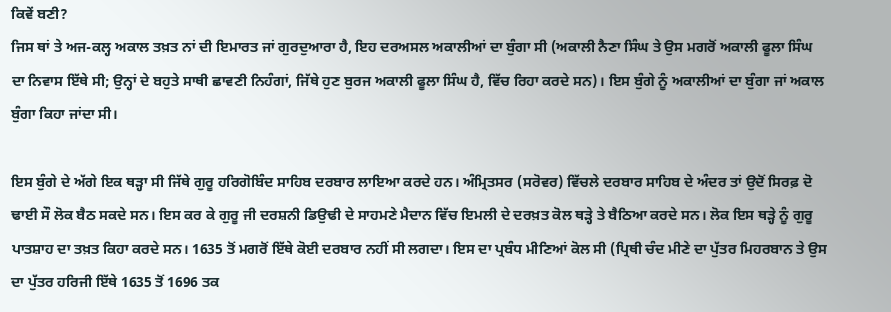ਕਿਵੇਂ ਬਣੀ?
ਜਿਸ ਥਾਂ ਤੇ ਅਜ-ਕਲ੍ਹ ਅਕਾਲ ਤਖ਼ਤ ਨਾਂ ਦੀ ਇਮਾਰਤ ਜਾਂ ਗੁਰਦੁਆਰਾ ਹੈ, ਇਹ ਦਰਅਸਲ ਅਕਾਲੀਆਂ ਦਾ ਬੁੰਗਾ ਸੀ (ਅਕਾਲੀ ਨੈਣਾ ਸਿੰਘ ਤੇ ਉਸ ਮਗਰੋਂ ਅਕਾਲੀ ਫੂਲਾ ਸਿੰਘ ਦਾ ਨਿਵਾਸ ਇੱਥੇ ਸੀ; ਉਨ੍ਹਾਂ ਦੇ ਬਹੁਤੇ ਸਾਥੀ ਛਾਵਣੀ ਨਿਹੰਗਾਂ, ਜਿੱਥੇ ਹੁਣ ਬੁਰਜ ਅਕਾਲੀ ਫੂਲਾ ਸਿੰਘ ਹੈ, ਵਿੱਚ ਰਿਹਾ ਕਰਦੇ ਸਨ)। ਇਸ ਬੁੰਗੇ ਨੂੰ ਅਕਾਲੀਆਂ ਦਾ ਬੁੰਗਾ ਜਾਂ ਅਕਾਲ ਬੁੰਗਾ ਕਿਹਾ ਜਾਂਦਾ ਸੀ।

ਇਸ ਬੁੰਗੇ ਦੇ ਅੱਗੇ ਇਕ ਥੜ੍ਹਾ ਸੀ ਜਿੱਥੇ ਗੁਰੂ ਹਰਿਗੋਬਿੰਦ ਸਾਹਿਬ ਦਰਬਾਰ ਲਾਇਆ ਕਰਦੇ ਹਨ। ਅੰਮ੍ਰਿਤਸਰ (ਸਰੋਵਰ) ਵਿੱਚਲੇ ਦਰਬਾਰ ਸਾਹਿਬ ਦੇ ਅੰਦਰ ਤਾਂ ਉਦੋਂ ਸਿਰਫ਼ ਦੋ ਢਾਈ ਸੌ ਲੋਕ ਬੈਠ ਸਕਦੇ ਸਨ। ਇਸ ਕਰ ਕੇ ਗੁਰੂ ਜੀ ਦਰਸ਼ਨੀ ਡਿਉਢੀ ਦੇ ਸਾਹਮਣੇ ਮੈਦਾਨ ਵਿੱਚ ਇਮਲੀ ਦੇ ਦਰਖ਼ਤ ਕੋਲ ਥੜ੍ਹੇ ਤੇ ਬੈਠਿਆ ਕਰਦੇ ਸਨ। ਲੋਕ ਇਸ ਥੜ੍ਹੇ ਨੂੰ ਗੁਰੂ ਪਾਤਸ਼ਾਹ ਦਾ ਤਖ਼ਤ ਕਿਹਾ ਕਰਦੇ ਸਨ। 1635 ਤੋਂ ਮਗਰੋਂ ਇੱਥੇ ਕੋਈ ਦਰਬਾਰ ਨਹੀਂ ਸੀ ਲਗਦਾ। ਇਸ ਦਾ ਪ੍ਰਬੰਧ ਮੀਣਿਆਂ ਕੋਲ ਸੀ (ਪ੍ਰਿਥੀ ਚੰਦ ਮੀਣੇ ਦਾ ਪੁੱਤਰ ਮਿਹਰਬਾਨ ਤੇ ਉਸ ਦਾ ਪੁੱਤਰ ਹਰਿਜੀ ਇੱਥੇ 1635 ਤੋਂ 1696 ਤਕ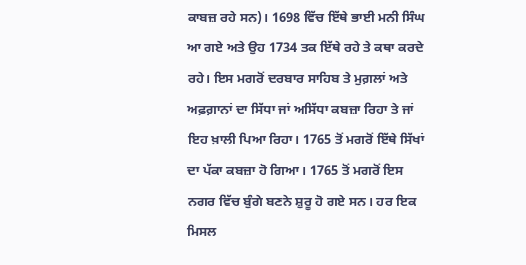ਕਾਬਜ਼ ਰਹੇ ਸਨ)। 1698 ਵਿੱਚ ਇੱਥੇ ਭਾਈ ਮਨੀ ਸਿੰਘ ਆ ਗਏ ਅਤੇ ਉਹ 1734 ਤਕ ਇੱਥੇ ਰਹੇ ਤੇ ਕਥਾ ਕਰਦੇ ਰਹੇ। ਇਸ ਮਗਰੋਂ ਦਰਬਾਰ ਸਾਹਿਬ ਤੇ ਮੁਗ਼ਲਾਂ ਅਤੇ ਅਫ਼ਗ਼ਾਨਾਂ ਦਾ ਸਿੱਧਾ ਜਾਂ ਅਸਿੱਧਾ ਕਬਜ਼ਾ ਰਿਹਾ ਤੇ ਜਾਂ ਇਹ ਖ਼ਾਲੀ ਪਿਆ ਰਿਹਾ। 1765 ਤੋਂ ਮਗਰੋਂ ਇੱਥੇ ਸਿੱਖਾਂ ਦਾ ਪੱਕਾ ਕਬਜ਼ਾ ਹੋ ਗਿਆ। 1765 ਤੋਂ ਮਗਰੋਂ ਇਸ ਨਗਰ ਵਿੱਚ ਬੁੰਗੇ ਬਣਨੇ ਸ਼ੁਰੂ ਹੋ ਗਏ ਸਨ। ਹਰ ਇਕ ਮਿਸਲ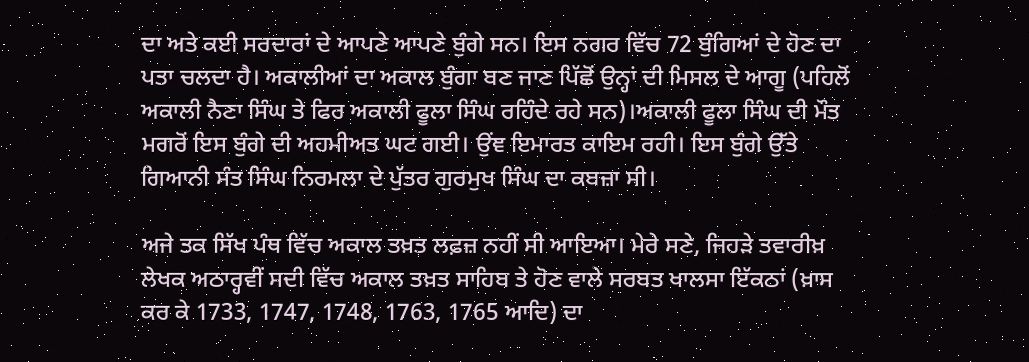ਦਾ ਅਤੇ ਕਈ ਸਰਦਾਰਾਂ ਦੇ ਆਪਣੇ ਆਪਣੇ ਬੁੰਗੇ ਸਨ। ਇਸ ਨਗਰ ਵਿੱਚ 72 ਬੁੰਗਿਆਂ ਦੇ ਹੋਣ ਦਾ ਪਤਾ ਚਲਦਾ ਹੈ। ਅਕਾਲੀਆਂ ਦਾ ਅਕਾਲ ਬੁੰਗਾ ਬਣ ਜਾਣ ਪਿੱਛੋਂ ਉਨ੍ਹਾਂ ਦੀ ਮਿਸਲ ਦੇ ਆਗੂ (ਪਹਿਲੋਂ ਅਕਾਲੀ ਨੈਣਾ ਸਿੰਘ ਤੇ ਫਿਰ ਅਕਾਲੀ ਫੂਲਾ ਸਿੰਘ ਰਹਿੰਦੇ ਰਹੇ ਸਨ)।ਅਕਾਲੀ ਫੂਲਾ ਸਿੰਘ ਦੀ ਮੌਤ ਮਗਰੋਂ ਇਸ ਬੁੰਗੇ ਦੀ ਅਹਮੀਅਤ ਘਟ ਗਈ। ਉਂਞ ਇਮਾਰਤ ਕਾਇਮ ਰਹੀ। ਇਸ ਬੁੰਗੇ ਉੱਤੇ ਗਿਆਨੀ ਸੰਤ ਸਿੰਘ ਨਿਰਮਲਾ ਦੇ ਪੁੱਤਰ ਗੁਰਮੁਖ ਸਿੰਘ ਦਾ ਕਬਜ਼ਾ ਸੀ।

ਅਜੇ ਤਕ ਸਿੱਖ ਪੰਥ ਵਿੱਚ ਅਕਾਲ ਤਖ਼ਤ ਲਫ਼ਜ਼ ਨਹੀਂ ਸੀ ਆਇਆ। ਮੇਰੇ ਸਣੇ, ਜਿਹੜੇ ਤਵਾਰੀਖ਼ ਲੇਖਕ ਅਠਾਰ੍ਹਵੀਂ ਸਦੀ ਵਿੱਚ ਅਕਾਲ ਤਖ਼ਤ ਸਾਹਿਬ ਤੇ ਹੋਣ ਵਾਲੇ ਸਰਬਤ ਖਾਲਸਾ ਇੱਕਠਾਂ (ਖ਼ਾਸ ਕਰ ਕੇ 1733, 1747, 1748, 1763, 1765 ਆਦਿ) ਦਾ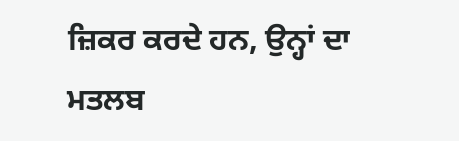ਜ਼ਿਕਰ ਕਰਦੇ ਹਨ, ਉਨ੍ਹਾਂ ਦਾ ਮਤਲਬ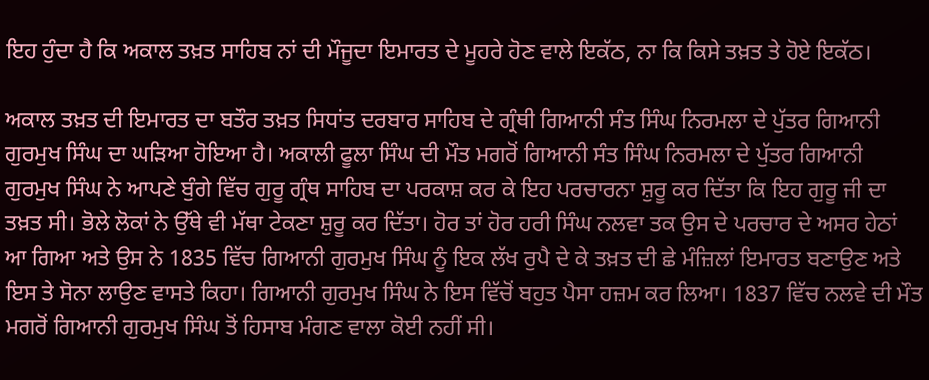ਇਹ ਹੁੰਦਾ ਹੈ ਕਿ ਅਕਾਲ ਤਖ਼ਤ ਸਾਹਿਬ ਨਾਂ ਦੀ ਮੌਜੂਦਾ ਇਮਾਰਤ ਦੇ ਮੂਹਰੇ ਹੋਣ ਵਾਲੇ ਇਕੱਠ, ਨਾ ਕਿ ਕਿਸੇ ਤਖ਼ਤ ਤੇ ਹੋਏ ਇਕੱਠ।

ਅਕਾਲ ਤਖ਼ਤ ਦੀ ਇਮਾਰਤ ਦਾ ਬਤੌਰ ਤਖ਼ਤ ਸਿਧਾਂਤ ਦਰਬਾਰ ਸਾਹਿਬ ਦੇ ਗ੍ਰੰਥੀ ਗਿਆਨੀ ਸੰਤ ਸਿੰਘ ਨਿਰਮਲਾ ਦੇ ਪੁੱਤਰ ਗਿਆਨੀ ਗੁਰਮੁਖ ਸਿੰਘ ਦਾ ਘੜਿਆ ਹੋਇਆ ਹੈ। ਅਕਾਲੀ ਫੂਲਾ ਸਿੰਘ ਦੀ ਮੌਤ ਮਗਰੋਂ ਗਿਆਨੀ ਸੰਤ ਸਿੰਘ ਨਿਰਮਲਾ ਦੇ ਪੁੱਤਰ ਗਿਆਨੀ ਗੁਰਮੁਖ ਸਿੰਘ ਨੇ ਆਪਣੇ ਬੁੰਗੇ ਵਿੱਚ ਗੁਰੂ ਗ੍ਰੰਥ ਸਾਹਿਬ ਦਾ ਪਰਕਾਸ਼ ਕਰ ਕੇ ਇਹ ਪਰਚਾਰਨਾ ਸ਼ੁਰੂ ਕਰ ਦਿੱਤਾ ਕਿ ਇਹ ਗੁਰੂ ਜੀ ਦਾ ਤਖ਼ਤ ਸੀ। ਭੋਲੇ ਲੋਕਾਂ ਨੇ ਉੱਥੇ ਵੀ ਮੱਥਾ ਟੇਕਣਾ ਸ਼ੁਰੂ ਕਰ ਦਿੱਤਾ। ਹੋਰ ਤਾਂ ਹੋਰ ਹਰੀ ਸਿੰਘ ਨਲਵਾ ਤਕ ਉਸ ਦੇ ਪਰਚਾਰ ਦੇ ਅਸਰ ਹੇਠਾਂ ਆ ਗਿਆ ਅਤੇ ਉਸ ਨੇ 1835 ਵਿੱਚ ਗਿਆਨੀ ਗੁਰਮੁਖ ਸਿੰਘ ਨੂੰ ਇਕ ਲੱਖ ਰੁਪੈ ਦੇ ਕੇ ਤਖ਼ਤ ਦੀ ਛੇ ਮੰਜ਼ਿਲਾਂ ਇਮਾਰਤ ਬਣਾਉਣ ਅਤੇ ਇਸ ਤੇ ਸੋਨਾ ਲਾਉਣ ਵਾਸਤੇ ਕਿਹਾ। ਗਿਆਨੀ ਗੁਰਮੁਖ ਸਿੰਘ ਨੇ ਇਸ ਵਿੱਚੋਂ ਬਹੁਤ ਪੈਸਾ ਹਜ਼ਮ ਕਰ ਲਿਆ। 1837 ਵਿੱਚ ਨਲਵੇ ਦੀ ਮੌਤ ਮਗਰੋਂ ਗਿਆਨੀ ਗੁਰਮੁਖ ਸਿੰਘ ਤੋਂ ਹਿਸਾਬ ਮੰਗਣ ਵਾਲਾ ਕੋਈ ਨਹੀਂ ਸੀ।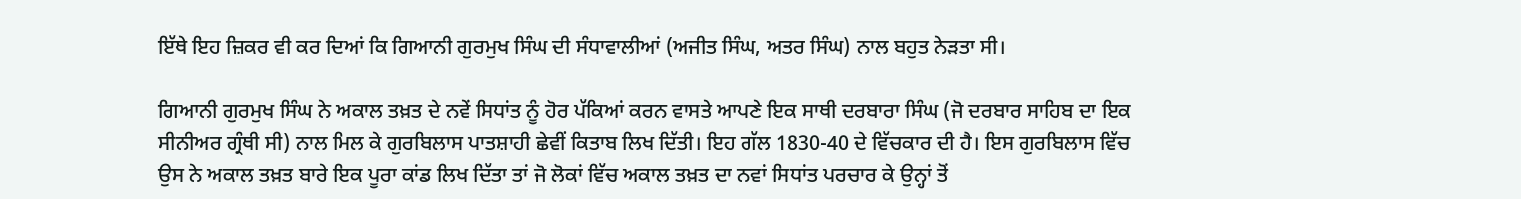ਇੱਥੇ ਇਹ ਜ਼ਿਕਰ ਵੀ ਕਰ ਦਿਆਂ ਕਿ ਗਿਆਨੀ ਗੁਰਮੁਖ ਸਿੰਘ ਦੀ ਸੰਧਾਵਾਲੀਆਂ (ਅਜੀਤ ਸਿੰਘ, ਅਤਰ ਸਿੰਘ) ਨਾਲ ਬਹੁਤ ਨੇੜਤਾ ਸੀ।

ਗਿਆਨੀ ਗੁਰਮੁਖ ਸਿੰਘ ਨੇ ਅਕਾਲ ਤਖ਼ਤ ਦੇ ਨਵੇਂ ਸਿਧਾਂਤ ਨੂੰ ਹੋਰ ਪੱਕਿਆਂ ਕਰਨ ਵਾਸਤੇ ਆਪਣੇ ਇਕ ਸਾਥੀ ਦਰਬਾਰਾ ਸਿੰਘ (ਜੋ ਦਰਬਾਰ ਸਾਹਿਬ ਦਾ ਇਕ ਸੀਨੀਅਰ ਗ੍ਰੰਥੀ ਸੀ) ਨਾਲ ਮਿਲ ਕੇ ਗੁਰਬਿਲਾਸ ਪਾਤਸ਼ਾਹੀ ਛੇਵੀਂ ਕਿਤਾਬ ਲਿਖ ਦਿੱਤੀ। ਇਹ ਗੱਲ 1830-40 ਦੇ ਵਿੱਚਕਾਰ ਦੀ ਹੈ। ਇਸ ਗੁਰਬਿਲਾਸ ਵਿੱਚ ਉਸ ਨੇ ਅਕਾਲ ਤਖ਼ਤ ਬਾਰੇ ਇਕ ਪੂਰਾ ਕਾਂਡ ਲਿਖ ਦਿੱਤਾ ਤਾਂ ਜੋ ਲੋਕਾਂ ਵਿੱਚ ਅਕਾਲ ਤਖ਼ਤ ਦਾ ਨਵਾਂ ਸਿਧਾਂਤ ਪਰਚਾਰ ਕੇ ਉਨ੍ਹਾਂ ਤੋਂ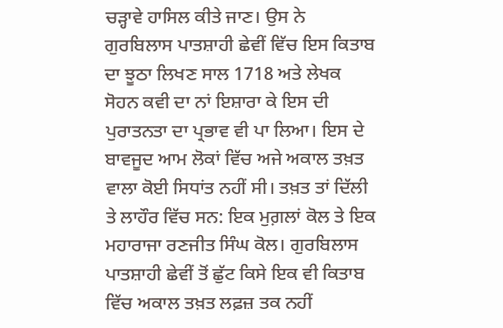ਚੜ੍ਹਾਵੇ ਹਾਸਿਲ ਕੀਤੇ ਜਾਣ। ਉਸ ਨੇ ਗੁਰਬਿਲਾਸ ਪਾਤਸ਼ਾਹੀ ਛੇਵੀਂ ਵਿੱਚ ਇਸ ਕਿਤਾਬ ਦਾ ਝੂਠਾ ਲਿਖਣ ਸਾਲ 1718 ਅਤੇ ਲੇਖਕ ਸੋਹਨ ਕਵੀ ਦਾ ਨਾਂ ਇਸ਼ਾਰਾ ਕੇ ਇਸ ਦੀ ਪੁਰਾਤਨਤਾ ਦਾ ਪ੍ਰਭਾਵ ਵੀ ਪਾ ਲਿਆ। ਇਸ ਦੇ ਬਾਵਜੂਦ ਆਮ ਲੋਕਾਂ ਵਿੱਚ ਅਜੇ ਅਕਾਲ ਤਖ਼ਤ ਵਾਲਾ ਕੋਈ ਸਿਧਾਂਤ ਨਹੀਂ ਸੀ। ਤਖ਼ਤ ਤਾਂ ਦਿੱਲੀ ਤੇ ਲਾਹੌਰ ਵਿੱਚ ਸਨ: ਇਕ ਮੁਗ਼ਲਾਂ ਕੋਲ ਤੇ ਇਕ ਮਹਾਰਾਜਾ ਰਣਜੀਤ ਸਿੰਘ ਕੋਲ। ਗੁਰਬਿਲਾਸ ਪਾਤਸ਼ਾਹੀ ਛੇਵੀਂ ਤੋਂ ਛੁੱਟ ਕਿਸੇ ਇਕ ਵੀ ਕਿਤਾਬ ਵਿੱਚ ਅਕਾਲ ਤਖ਼ਤ ਲਫ਼ਜ਼ ਤਕ ਨਹੀਂ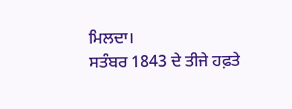ਮਿਲਦਾ।
ਸਤੰਬਰ 1843 ਦੇ ਤੀਜੇ ਹਫ਼ਤੇ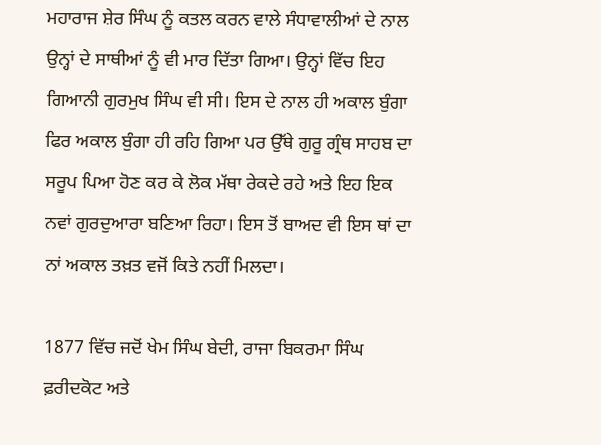ਮਹਾਰਾਜ ਸ਼ੇਰ ਸਿੰਘ ਨੂੰ ਕਤਲ ਕਰਨ ਵਾਲੇ ਸੰਧਾਵਾਲੀਆਂ ਦੇ ਨਾਲ ਉਨ੍ਹਾਂ ਦੇ ਸਾਥੀਆਂ ਨੂੰ ਵੀ ਮਾਰ ਦਿੱਤਾ ਗਿਆ। ਉਨ੍ਹਾਂ ਵਿੱਚ ਇਹ ਗਿਆਨੀ ਗੁਰਮੁਖ ਸਿੰਘ ਵੀ ਸੀ। ਇਸ ਦੇ ਨਾਲ ਹੀ ਅਕਾਲ ਬੁੰਗਾ ਫਿਰ ਅਕਾਲ ਬੁੰਗਾ ਹੀ ਰਹਿ ਗਿਆ ਪਰ ਉੱਥੇ ਗੁਰੂ ਗ੍ਰੰਥ ਸਾਹਬ ਦਾ ਸਰੂਪ ਪਿਆ ਹੋਣ ਕਰ ਕੇ ਲੋਕ ਮੱਥਾ ਰੇਕਦੇ ਰਹੇ ਅਤੇ ਇਹ ਇਕ ਨਵਾਂ ਗੁਰਦੁਆਰਾ ਬਣਿਆ ਰਿਹਾ। ਇਸ ਤੋਂ ਬਾਅਦ ਵੀ ਇਸ ਥਾਂ ਦਾ ਨਾਂ ਅਕਾਲ ਤਖ਼ਤ ਵਜੋਂ ਕਿਤੇ ਨਹੀਂ ਮਿਲਦਾ।

1877 ਵਿੱਚ ਜਦੋਂ ਖੇਮ ਸਿੰਘ ਬੇਦੀ, ਰਾਜਾ ਬਿਕਰਮਾ ਸਿੰਘ ਫ਼ਰੀਦਕੋਟ ਅਤੇ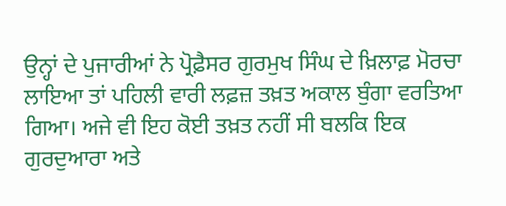ਉਨ੍ਹਾਂ ਦੇ ਪੁਜਾਰੀਆਂ ਨੇ ਪ੍ਰੋਫ਼ੈਸਰ ਗੁਰਮੁਖ ਸਿੰਘ ਦੇ ਖ਼ਿਲਾਫ਼ ਮੋਰਚਾ ਲਾਇਆ ਤਾਂ ਪਹਿਲੀ ਵਾਰੀ ਲਫ਼ਜ਼ ਤਖ਼ਤ ਅਕਾਲ ਬੁੰਗਾ ਵਰਤਿਆ ਗਿਆ। ਅਜੇ ਵੀ ਇਹ ਕੋਈ ਤਖ਼ਤ ਨਹੀਂ ਸੀ ਬਲਕਿ ਇਕ ਗੁਰਦੁਆਰਾ ਅਤੇ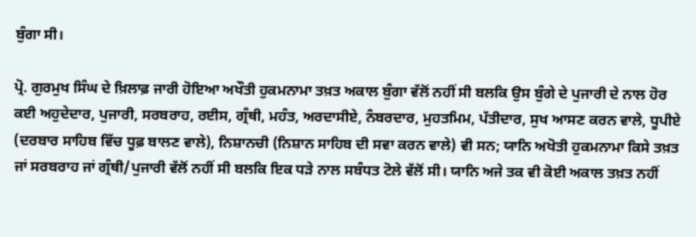ਬੁੰਗਾ ਸੀ।

ਪ੍ਰੋ. ਗੁਰਮੁਖ ਸਿੰਘ ਦੇ ਖ਼ਿਲਾਫ਼ ਜਾਰੀ ਹੋਇਆ ਅਖੌਤੀ ਹੁਕਮਨਾਮਾ ਤਖ਼ਤ ਅਕਾਲ ਬੁੰਗਾ ਵੱਲੋਂ ਨਹੀਂ ਸੀ ਬਲਕਿ ਉਸ ਬੁੰਗੇ ਦੇ ਪੁਜਾਰੀ ਦੇ ਨਾਲ ਹੋਰ ਕਈ ਅਹੁਦੇਦਾਰ, ਪੁਜਾਰੀ, ਸਰਬਰਾਹ, ਰਈਸ, ਗ੍ਰੰਥੀ, ਮਹੰਤ, ਅਰਦਾਸੀਏ, ਨੰਬਰਦਾਰ, ਮੁਹਤਮਿਮ, ਪੱਤੀਦਾਰ, ਸੁਖ ਆਸਣ ਕਰਨ ਵਾਲੇ, ਧੂਪੀਏ (ਦਰਬਾਰ ਸਾਹਿਬ ਵਿੱਚ ਧੂਫ਼ ਬਾਲਣ ਵਾਲੇ), ਨਿਸ਼ਾਨਚੀ (ਨਿਸ਼ਾਨ ਸਾਹਿਬ ਦੀ ਸਵਾ ਕਰਨ ਵਾਲੇ) ਵੀ ਸਨ; ਯਾਨਿ ਅਖੋਤੀ ਹੁਕਮਨਾਮਾ ਕਿਸੇ ਤਖ਼ਤ ਜਾਂ ਸਰਬਰਾਹ ਜਾਂ ਗ੍ਰੰਥੀ/ਪੁਜਾਰੀ ਵੱਲੋਂ ਨਹੀਂ ਸੀ ਬਲਕਿ ਇਕ ਧੜੇ ਨਾਲ ਸਬੰਧਤ ਟੋਲੇ ਵੱਲੋਂ ਸੀ। ਯਾਨਿ ਅਜੇ ਤਕ ਵੀ ਕੋਈ ਅਕਾਲ ਤਖ਼ਤ ਨਹੀਂ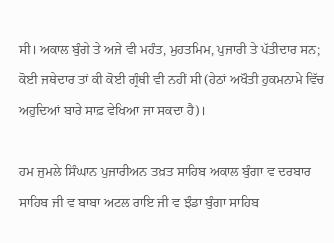ਸੀ। ਅਕਾਲ ਬੁੰਗੇ ਤੇ ਅਜੇ ਵੀ ਮਹੰਤ, ਮੁਹਤਮਿਮ, ਪੁਜਾਰੀ ਤੇ ਪੱਤੀਦਾਰ ਸਨ; ਕੋਈ ਜਥੇਦਾਰ ਤਾਂ ਕੀ ਕੋਈ ਗ੍ਰੰਥੀ ਵੀ ਨਹੀਂ ਸੀ (ਹੇਠਾਂ ਅਖੌਤੀ ਹੁਕਮਨਾਮੇ ਵਿੱਚ ਅਹੁਦਿਆਂ ਬਾਰੇ ਸਾਫ਼ ਵੇਖਿਆ ਜਾ ਸਕਦਾ ਹੈ)।

ਹਮ ਜੁਮਲੇ ਸਿੰਘਾਨ ਪੁਜਾਰੀਅਨ ਤਖ਼ਤ ਸਾਹਿਬ ਅਕਾਲ ਬੁੰਗਾ ਵ ਦਰਬਾਰ ਸਾਹਿਬ ਜੀ ਵ ਬਾਬਾ ਅਟਲ ਰਾਇ ਜੀ ਵ ਝੰਡਾ ਬੁੰਗਾ ਸਾਹਿਬ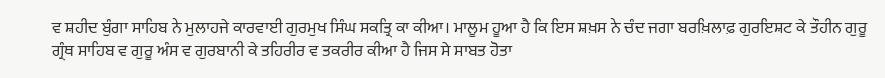ਵ ਸ਼ਹੀਦ ਬੁੰਗਾ ਸਾਹਿਬ ਨੇ ਮੁਲਾਹਜੇ ਕਾਰਵਾਈ ਗੁਰਮੁਖ ਸਿੰਘ ਸਕਤ੍ਰਿ ਕਾ ਕੀਆ। ਮਾਲੂਮ ਹੂਆ ਹੈ ਕਿ ਇਸ ਸ਼ਖ਼ਸ ਨੇ ਚੰਦ ਜਗਾ ਬਰਖ਼ਿਲਾਫ਼ ਗੁਰਇਸ਼ਟ ਕੇ ਤੌਹੀਨ ਗੁਰੂ ਗ੍ਰੰਥ ਸਾਹਿਬ ਵ ਗੁਰੂ ਅੰਸ ਵ ਗੁਰਬਾਨੀ ਕੇ ਤਹਿਰੀਰ ਵ ਤਕਰੀਰ ਕੀਆ ਹੈ ਜਿਸ ਸੇ ਸਾਬਤ ਹੋਤਾ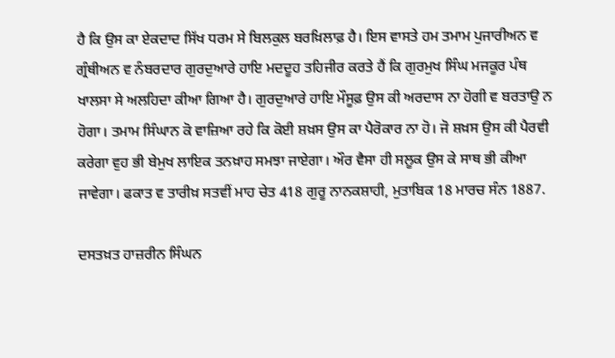ਹੈ ਕਿ ਉਸ ਕਾ ਏਕਦਾਦ ਸਿੱਖ ਧਰਮ ਸੇ ਬਿਲਕੁਲ ਬਰਖ਼ਿਲਾਫ਼ ਹੈ। ਇਸ ਵਾਸਤੇ ਹਮ ਤਮਾਮ ਪੁਜਾਰੀਅਨ ਵ ਗ੍ਰੰਥੀਅਨ ਵ ਨੰਬਰਦਾਰ ਗੁਰਦੁਆਰੇ ਹਾਇ ਮਦਦੂਹ ਤਹਿਜੀਰ ਕਰਤੇ ਹੈਂ ਕਿ ਗੁਰਮੁਖ ਸਿੰਘ ਮਜਕੂਰ ਪੰਥ ਖਾਲਸਾ ਸੇ ਅਲਹਿਦਾ ਕੀਆ ਗਿਆ ਹੈ। ਗੁਰਦੁਆਰੇ ਹਾਇ ਮੌਸੂਫ਼ ਉਸ ਕੀ ਅਰਦਾਸ ਨਾ ਹੋਗੀ ਵ ਬਰਤਾਉ ਨ ਹੋਗਾ। ਤਮਾਮ ਸਿੰਘਾਨ ਕੋ ਵਾਜ਼ਿਆ ਰਹੇ ਕਿ ਕੋਈ ਸ਼ਖ਼ਸ ਉਸ ਕਾ ਪੈਰੋਕਾਰ ਨਾ ਹੋ। ਜੋ ਸ਼ਖ਼ਸ ਉਸ ਕੀ ਪੈਰਵੀ ਕਰੇਗਾ ਵੁਹ ਭੀ ਬੇਮੁਖ ਲਾਇਕ ਤਨਖ਼ਾਹ ਸਮਝਾ ਜਾਏਗਾ। ਔਰ ਵੈਸਾ ਹੀ ਸਲੂਕ ਉਸ ਕੇ ਸਾਥ ਭੀ ਕੀਆ ਜਾਵੇਗਾ। ਫਕਾਤ ਵ ਤਾਰੀਖ਼ ਸਤਵੀਂ ਮਾਹ ਚੇਤ 418 ਗੁਰੂ ਨਾਨਕਸ਼ਾਹੀ, ਮੁਤਾਬਿਕ 18 ਮਾਰਚ ਸੰਨ 1887.

ਦਸਤਖ਼ਤ ਹਾਜ਼ਰੀਨ ਸਿੰਘਨ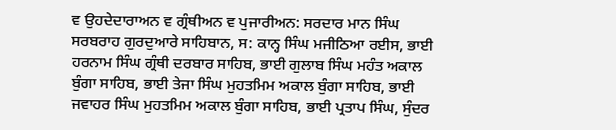ਵ ਉਹਦੇਦਾਰਾਅਨ ਵ ਗ੍ਰੰਥੀਅਨ ਵ ਪੁਜਾਰੀਅਨ: ਸਰਦਾਰ ਮਾਨ ਸਿੰਘ ਸਰਬਰਾਹ ਗੁਰਦੁਆਰੇ ਸਾਹਿਬਾਨ, ਸ: ਕਾਨ੍ਹ ਸਿੰਘ ਮਜੀਠਿਆ ਰਈਸ, ਭਾਈ ਹਰਨਾਮ ਸਿੰਘ ਗ੍ਰੰਥੀ ਦਰਬਾਰ ਸਾਹਿਬ, ਭਾਈ ਗੁਲਾਬ ਸਿੰਘ ਮਹੰਤ ਅਕਾਲ ਬੁੰਗਾ ਸਾਹਿਬ, ਭਾਈ ਤੇਜਾ ਸਿੰਘ ਮੁਹਤਮਿਮ ਅਕਾਲ ਬੁੰਗਾ ਸਾਹਿਬ, ਭਾਈ ਜਵਾਹਰ ਸਿੰਘ ਮੁਹਤਮਿਮ ਅਕਾਲ ਬੁੰਗਾ ਸਾਹਿਬ, ਭਾਈ ਪ੍ਰਤਾਪ ਸਿੰਘ, ਸੁੰਦਰ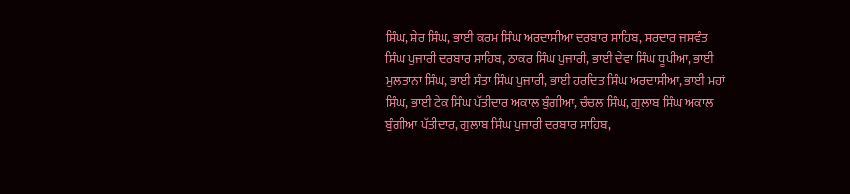ਸਿੰਘ, ਸ਼ੇਰ ਸਿੰਘ, ਭਾਈ ਕਰਮ ਸਿੰਘ ਅਰਦਾਸੀਆ ਦਰਬਾਰ ਸਾਹਿਬ, ਸਰਦਾਰ ਜਸਵੰਤ ਸਿੰਘ ਪੁਜਾਰੀ ਦਰਬਾਰ ਸਾਹਿਬ, ਠਾਕਰ ਸਿੰਘ ਪੁਜਾਰੀ, ਭਾਈ ਦੇਵਾ ਸਿੰਘ ਧੂਪੀਆ, ਭਾਈ ਮੁਲਤਾਨਾ ਸਿੰਘ, ਭਾਈ ਸੰਤਾ ਸਿੰਘ ਪੁਜਾਰੀ, ਭਾਈ ਹਰਦਿਤ ਸਿੰਘ ਅਰਦਾਸੀਆ, ਭਾਈ ਮਹਾਂ ਸਿੰਘ, ਭਾਈ ਟੇਕ ਸਿੰਘ ਪੱਤੀਦਾਰ ਅਕਾਲ ਬੁੰਗੀਆ, ਚੰਚਲ ਸਿੰਘ, ਗੁਲਾਬ ਸਿੰਘ ਅਕਾਲ ਬੁੰਗੀਆ ਪੱਤੀਦਾਰ, ਗੁਲਾਬ ਸਿੰਘ ਪੁਜਾਰੀ ਦਰਬਾਰ ਸਾਹਿਬ,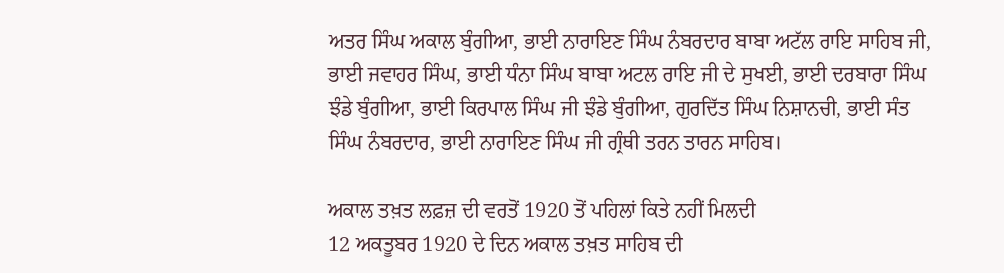ਅਤਰ ਸਿੰਘ ਅਕਾਲ ਬੁੰਗੀਆ, ਭਾਈ ਨਾਰਾਇਣ ਸਿੰਘ ਨੰਬਰਦਾਰ ਬਾਬਾ ਅਟੱਲ ਰਾਇ ਸਾਹਿਬ ਜੀ, ਭਾਈ ਜਵਾਹਰ ਸਿੰਘ, ਭਾਈ ਧੰਨਾ ਸਿੰਘ ਬਾਬਾ ਅਟਲ ਰਾਇ ਜੀ ਦੇ ਸੁਖਈ, ਭਾਈ ਦਰਬਾਰਾ ਸਿੰਘ ਝੰਡੇ ਬੁੰਗੀਆ, ਭਾਈ ਕਿਰਪਾਲ ਸਿੰਘ ਜੀ ਝੰਡੇ ਬੁੰਗੀਆ, ਗੁਰਦਿੱਤ ਸਿੰਘ ਨਿਸ਼ਾਨਚੀ, ਭਾਈ ਸੰਤ ਸਿੰਘ ਨੰਬਰਦਾਰ, ਭਾਈ ਨਾਰਾਇਣ ਸਿੰਘ ਜੀ ਗ੍ਰੰਥੀ ਤਰਨ ਤਾਰਨ ਸਾਹਿਬ।

ਅਕਾਲ ਤਖ਼ਤ ਲਫ਼ਜ਼ ਦੀ ਵਰਤੋਂ 1920 ਤੋਂ ਪਹਿਲਾਂ ਕਿਤੇ ਨਹੀਂ ਮਿਲਦੀ
12 ਅਕਤੂਬਰ 1920 ਦੇ ਦਿਨ ਅਕਾਲ ਤਖ਼ਤ ਸਾਹਿਬ ਦੀ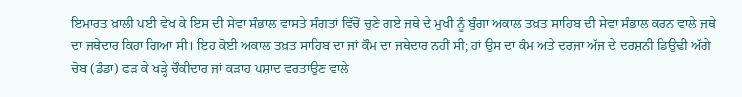ਇਮਾਰਤ ਖ਼ਾਲੀ ਪਈ ਵੇਖ ਕੇ ਇਸ ਦੀ ਸੇਵਾ ਸੰਭਾਲ ਵਾਸਤੇ ਸੰਗਤਾਂ ਵਿੱਚੋਂ ਚੁਣੇ ਗਏ ਜਥੇ ਦੇ ਮੁਖੀ ਨੂੰ ਬੁੰਗਾ ਅਕਾਲ ਤਖ਼ਤ ਸਾਹਿਬ ਦੀ ਸੇਵਾ ਸੰਭਾਲ ਕਰਨ ਵਾਲੇ ਜਥੇ ਦਾ ਜਥੇਦਾਰ ਕਿਹਾ ਗਿਆ ਸੀ। ਇਹ ਕੋਈ ਅਕਾਲ ਤਖ਼ਤ ਸਾਹਿਬ ਦਾ ਜਾਂ ਕੌਮ ਦਾ ਜਥੇਦਾਰ ਨਹੀਂ ਸੀ; ਹਾਂ ਉਸ ਦਾ ਕੰਮ ਅਤੇ ਦਰਜਾ ਅੱਜ ਦੇ ਦਰਸ਼ਨੀ ਡਿਉਢੀ ਅੱਗੇ ਚੋਬ (ਡੰਡਾ) ਫੜ ਕੇ ਖੜ੍ਹੇ ਚੌਕੀਦਾਰ ਜਾਂ ਕੜਾਹ ਪਸ਼ਾਦ ਵਰਤਾਉਣ ਵਾਲੇ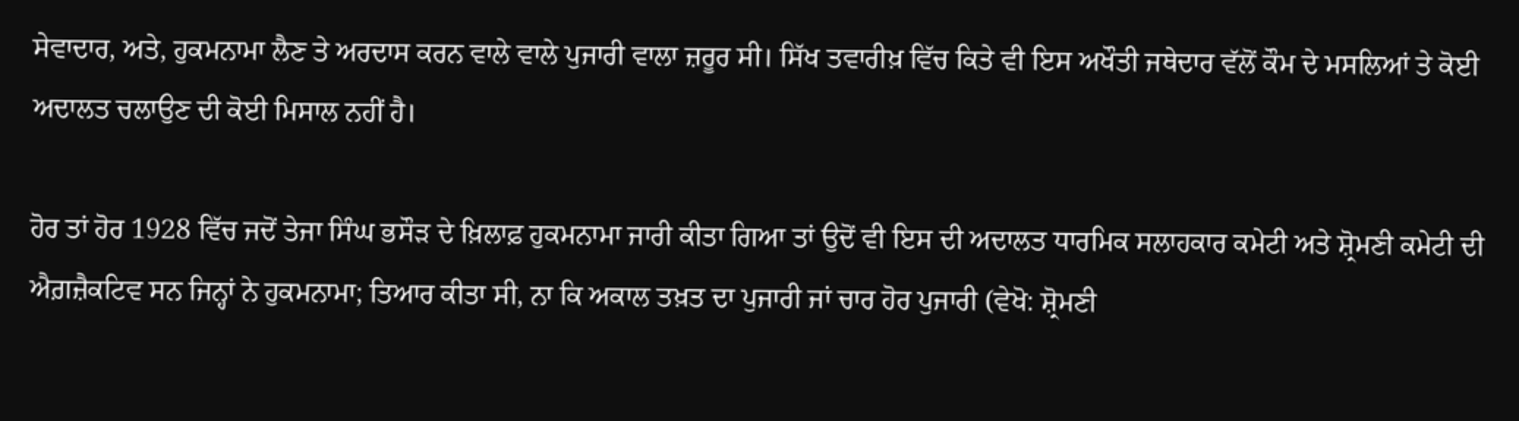ਸੇਵਾਦਾਰ, ਅਤੇ, ਹੁਕਮਨਾਮਾ ਲੈਣ ਤੇ ਅਰਦਾਸ ਕਰਨ ਵਾਲੇ ਵਾਲੇ ਪੁਜਾਰੀ ਵਾਲਾ ਜ਼ਰੂਰ ਸੀ। ਸਿੱਖ ਤਵਾਰੀਖ਼ ਵਿੱਚ ਕਿਤੇ ਵੀ ਇਸ ਅਖੌਤੀ ਜਥੇਦਾਰ ਵੱਲੋਂ ਕੌਮ ਦੇ ਮਸਲਿਆਂ ਤੇ ਕੋਈ ਅਦਾਲਤ ਚਲਾਉਣ ਦੀ ਕੋਈ ਮਿਸਾਲ ਨਹੀਂ ਹੈ।

ਹੋਰ ਤਾਂ ਹੋਰ 1928 ਵਿੱਚ ਜਦੋਂ ਤੇਜਾ ਸਿੰਘ ਭਸੌੜ ਦੇ ਖ਼ਿਲਾਫ਼ ਹੁਕਮਨਾਮਾ ਜਾਰੀ ਕੀਤਾ ਗਿਆ ਤਾਂ ਉਦੋਂ ਵੀ ਇਸ ਦੀ ਅਦਾਲਤ ਧਾਰਮਿਕ ਸਲਾਹਕਾਰ ਕਮੇਟੀ ਅਤੇ ਸ਼੍ਰੋਮਣੀ ਕਮੇਟੀ ਦੀ ਐਗ਼ਜ਼ੈਕਟਿਵ ਸਨ ਜਿਨ੍ਹਾਂ ਨੇ ਹੁਕਮਨਾਮਾ; ਤਿਆਰ ਕੀਤਾ ਸੀ, ਨਾ ਕਿ ਅਕਾਲ ਤਖ਼ਤ ਦਾ ਪੁਜਾਰੀ ਜਾਂ ਚਾਰ ਹੋਰ ਪੁਜਾਰੀ (ਵੇਖੋ: ਸ਼੍ਰੋਮਣੀ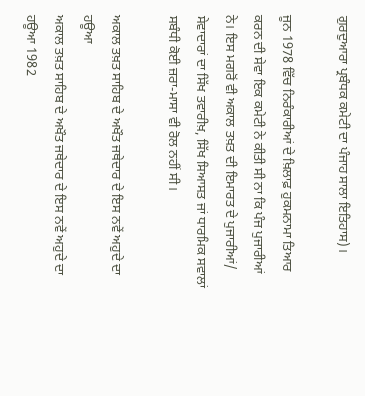ਗੁਰਦੁਆਰਾ ਪ੍ਰਬੰਧਕ ਕਮੇਟੀ ਦਾ ਪੰਜਾਹ ਸਾਲਾ ਇਤਿਹਾਸ)।

ਜੂਨ 1978 ਵਿੱਚ ਨਿਰੰਕਾਰੀਆਂ ਦੇ ਖ਼ਿਲਾਫ਼ ਹੁਕਮਨਾਮਾ ਤਿਆਰ ਕਰਨ ਦੀ ਸੇਵਾ ਇਕ ਕਮੇਟੀ ਨੇ ਕੀਤੀ ਸੀ ਨਾ ਕਿ ਪੰਜ ਪੁਜਾਰੀਆਂ ਨੇ। ਇਸ ਮਗਰੋਂ ਵੀ ਅਕਾਲ ਤਖ਼ਤ ਦੀ ਇਮਾਰਤ ਦੇ ਪੁਜਾਰੀਆਂ/ ਸੇਵਾਦਾਰਾਂ ਦਾ ਸਿੱਖ ਤਵਾਰੀਖ਼, ਸਿੱਖ ਸਿਆਸਤ ਜਾਂ ਧਾਰਮਿਕ ਸਵਾਲਾਂ ਸਬੰਧੀ ਕੋਈ ਜ਼ਰਾ-ਮਾਸਾ ਵੀ ਰੋਲ ਨਹੀਂ ਸੀ।

ਅਕਾਲ ਤਖ਼ਤ ਸਾਹਿਬ ਦੇ ਅਖੌਤ ਜਥੇਦਾਰ ਦੇ ਇਸ ਨਵੇਂ ਅਹੁਦੇ ਦਾ ਹਊਆ
ਅਕਾਲ ਤਖ਼ਤ ਸਾਹਿਬ ਦੇ ਅਖੌਤ ਜਥੇਦਾਰ ਦੇ ਇਸ ਨਵੇਂ ਅਹੁਦੇ ਦਾ ਹਊਆ 1982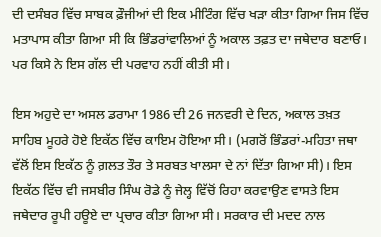ਦੀ ਦਸੰਬਰ ਵਿੱਚ ਸਾਬਕ ਫ਼ੌਜੀਆਂ ਦੀ ਇਕ ਮੀਟਿੰਗ ਵਿੱਚ ਖੜਾ ਕੀਤਾ ਗਿਆ ਜਿਸ ਵਿੱਚ ਮਤਾਪਾਸ ਕੀਤਾ ਗਿਆ ਸੀ ਕਿ ਭਿੰਡਰਾਂਵਾਲਿਆਂ ਨੂੰ ਅਕਾਲ ਤਫ਼ਤ ਦਾ ਜਥੇਦਾਰ ਬਣਾਓ। ਪਰ ਕਿਸੇ ਨੇ ਇਸ ਗੱਲ ਦੀ ਪਰਵਾਹ ਨਹੀਂ ਕੀਤੀ ਸੀ।

ਇਸ ਅਹੁਦੇ ਦਾ ਅਸਲ ਡਰਾਮਾ 1986 ਦੀ 26 ਜਨਵਰੀ ਦੇ ਦਿਨ, ਅਕਾਲ ਤਖ਼ਤ ਸਾਹਿਬ ਮੂਹਰੇ ਹੋਏ ਇਕੱਠ ਵਿੱਚ ਕਾਇਮ ਹੋਇਆ ਸੀ। (ਮਗਰੋਂ ਭਿੰਡਰਾਂ-ਮਹਿਤਾ ਜਥਾ ਵੱਲੋਂ ਇਸ ਇਕੱਠ ਨੂੰ ਗ਼ਲਤ ਤੌਰ ਤੇ ਸਰਬਤ ਖਾਲਸਾ ਦੇ ਨਾਂ ਦਿੱਤਾ ਗਿਆ ਸੀ)। ਇਸ ਇਕੱਠ ਵਿੱਚ ਵੀ ਜਸਬੀਰ ਸਿੰਘ ਰੋਡੇ ਨੂੰ ਜੇਲ੍ਹ ਵਿੱਚੋਂ ਰਿਹਾ ਕਰਵਾਉਣ ਵਾਸਤੇ ਇਸ ਜਥੇਦਾਰ ਰੂਪੀ ਹਊਏ ਦਾ ਪ੍ਰਚਾਰ ਕੀਤਾ ਗਿਆ ਸੀ। ਸਰਕਾਰ ਦੀ ਮਦਦ ਨਾਲ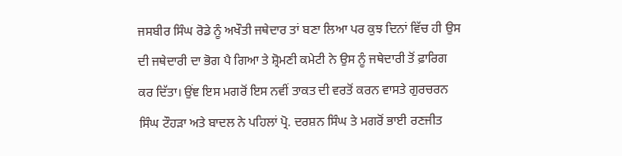ਜਸਬੀਰ ਸਿੰਘ ਰੋਡੇ ਨੂੰ ਅਖੌਤੀ ਜਥੇਦਾਰ ਤਾਂ ਬਣਾ ਲਿਆ ਪਰ ਕੁਝ ਦਿਨਾਂ ਵਿੱਚ ਹੀ ਉਸ ਦੀ ਜਥੇਦਾਰੀ ਦਾ ਭੋਗ ਪੈ ਗਿਆ ਤੇ ਸ਼੍ਰੋਮਣੀ ਕਮੇਟੀ ਨੇ ਉਸ ਨੂੰ ਜਥੇਦਾਰੀ ਤੋਂ ਫ਼ਾਰਿਗ ਕਰ ਦਿੱਤਾ। ਉਂਞ ਇਸ ਮਗਰੋਂ ਇਸ ਨਵੀਂ ਤਾਕਤ ਦੀ ਵਰਤੋਂ ਕਰਨ ਵਾਸਤੇ ਗੁਰਚਰਨ ਸਿੰਘ ਟੌਹੜਾ ਅਤੇ ਬਾਦਲ ਨੇ ਪਹਿਲਾਂ ਪ੍ਰੋ. ਦਰਸ਼ਨ ਸਿੰਘ ਤੇ ਮਗਰੋਂ ਭਾਈ ਰਣਜੀਤ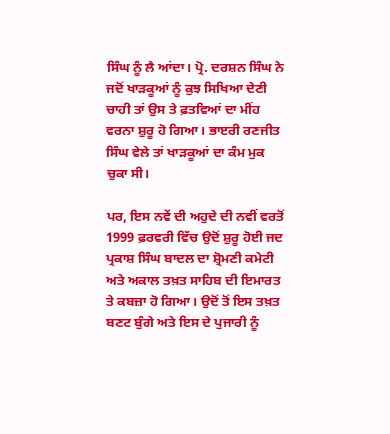ਸਿੰਘ ਨੂੰ ਲੈ ਆਂਦਾ। ਪ੍ਰੋ. ਦਰਸ਼ਨ ਸਿੰਘ ਨੇ ਜਦੋਂ ਖਾੜਕੂਆਂ ਨੂੰ ਕੁਝ ਸਿਖਿਆ ਦੇਣੀ ਚਾਹੀ ਤਾਂ ਉਸ ਤੇ ਫ਼ਤਵਿਆਂ ਦਾ ਮੀਂਹ ਵਰਨਾ ਸ਼ੁਰੂ ਹੋ ਗਿਆ। ਭਾੲਰੀ ਰਣਜੀਤ ਸਿੰਘ ਵੇਲੇ ਤਾਂ ਖਾੜਕੂਆਂ ਦਾ ਕੰਮ ਮੁਕ ਚੁਕਾ ਸੀ।

ਪਰ, ਇਸ ਨਵੇਂ ਦੀ ਅਹੁਦੇ ਦੀ ਨਵੀਂ ਵਰਤੋਂ 1999 ਫ਼ਰਵਰੀ ਵਿੱਚ ਉਦੋਂ ਸ਼ੁਰੂ ਹੋਈ ਜਦ ਪ੍ਰਕਾਸ਼ ਸਿੰਘ ਬਾਦਲ ਦਾ ਸ਼੍ਰੋਮਣੀ ਕਮੇਟੀ ਅਤੇ ਅਕਾਲ ਤਖ਼ਤ ਸਾਹਿਬ ਦੀ ਇਮਾਰਤ ਤੇ ਕਬਜ਼ਾ ਹੋ ਗਿਆ। ਉਦੋਂ ਤੋਂ ਇਸ ਤਖ਼ਤ ਬਣਟ ਬੁੰਗੇ ਅਤੇ ਇਸ ਦੇ ਪੁਜਾਰੀ ਨੂੰ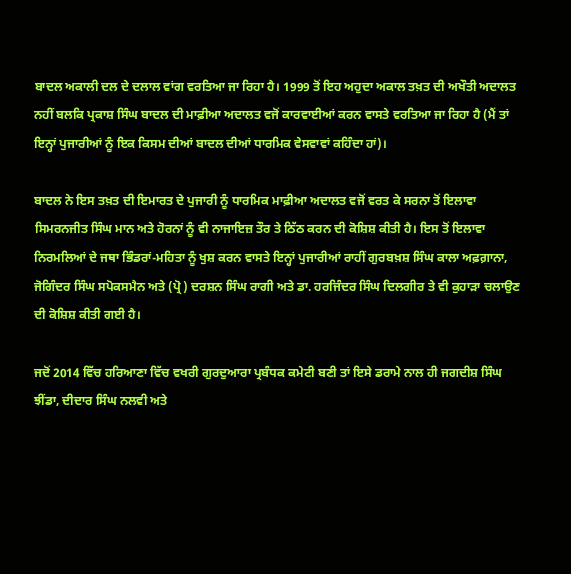ਬਾਦਲ ਅਕਾਲੀ ਦਲ ਦੇ ਦਲਾਲ ਵਾਂਗ ਵਰਤਿਆ ਜਾ ਰਿਹਾ ਹੈ। 1999 ਤੋਂ ਇਹ ਅਹੁਦਾ ਅਕਾਲ ਤਖ਼ਤ ਦੀ ਅਖੌਤੀ ਅਦਾਲਤ ਨਹੀਂ ਬਲਕਿ ਪ੍ਰਕਾਸ਼ ਸਿੰਘ ਬਾਦਲ ਦੀ ਮਾਫ਼ੀਆ ਅਦਾਲਤ ਵਜੋਂ ਕਾਰਵਾਈਆਂ ਕਰਨ ਵਾਸਤੇ ਵਰਤਿਆ ਜਾ ਰਿਹਾ ਹੈ (ਮੈਂ ਤਾਂ ਇਨ੍ਹਾਂ ਪੁਜਾਰੀਆਂ ਨੂੰ ਇਕ ਕਿਸਮ ਦੀਆਂ ਬਾਦਲ ਦੀਆਂ ਧਾਰਮਿਕ ਵੇਸਵਾਵਾਂ ਕਹਿੰਦਾ ਹਾਂ)।

ਬਾਦਲ ਨੇ ਇਸ ਤਖ਼ਤ ਦੀ ਇਮਾਰਤ ਦੇ ਪੁਜਾਰੀ ਨੂੰ ਧਾਰਮਿਕ ਮਾਫ਼ੀਆ ਅਦਾਲਤ ਵਜੋਂ ਵਰਤ ਕੇ ਸਰਨਾ ਤੋਂ ਇਲਾਵਾ ਸਿਮਰਨਜੀਤ ਸਿੰਘ ਮਾਨ ਅਤੇ ਹੋਰਨਾਂ ਨੂੰ ਵੀ ਨਾਜਾਇਜ਼ ਤੌਰ ਤੇ ਠਿੱਠ ਕਰਨ ਦੀ ਕੋਸ਼ਿਸ਼ ਕੀਤੀ ਹੈ। ਇਸ ਤੋਂ ਇਲਾਵਾ ਨਿਰਮਲਿਆਂ ਦੇ ਜਥਾ ਭਿੰਡਰਾਂ-ਮਹਿਤਾ ਨੂੰ ਖੁਸ਼ ਕਰਨ ਵਾਸਤੇ ਇਨ੍ਹਾਂ ਪੁਜਾਰੀਆਂ ਰਾਹੀਂ ਗੁਰਬਖ਼ਸ਼ ਸਿੰਘ ਕਾਲਾ ਅਫ਼ਗ਼ਾਨਾ, ਜੋਗਿੰਦਰ ਸਿੰਘ ਸਪੋਕਸਮੈਨ ਅਤੇ (ਪ੍ਰੋ) ਦਰਸ਼ਨ ਸਿੰਘ ਰਾਗੀ ਅਤੇ ਡਾ. ਹਰਜਿੰਦਰ ਸਿੰਘ ਦਿਲਗੀਰ ਤੇ ਵੀ ਕੁਹਾੜਾ ਚਲਾਉਣ ਦੀ ਕੋਸ਼ਿਸ਼ ਕੀਤੀ ਗਈ ਹੈ।

ਜਦੋਂ 2014 ਵਿੱਚ ਹਰਿਆਣਾ ਵਿੱਚ ਵਖਰੀ ਗੁਰਦੁਆਰਾ ਪ੍ਰਬੰਧਕ ਕਮੇਟੀ ਬਣੀ ਤਾਂ ਇਸੇ ਡਰਾਮੇ ਨਾਲ ਹੀ ਜਗਦੀਸ਼ ਸਿੰਘ ਝੀਂਡਾ, ਦੀਦਾਰ ਸਿੰਘ ਨਲਵੀ ਅਤੇ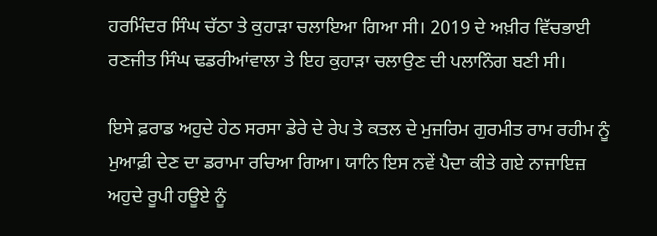ਹਰਮਿੰਦਰ ਸਿੰਘ ਚੱਠਾ ਤੇ ਕੁਹਾੜਾ ਚਲਾਇਆ ਗਿਆ ਸੀ। 2019 ਦੇ ਅਖ਼ੀਰ ਵਿੱਚਭਾਈ ਰਣਜੀਤ ਸਿੰਘ ਢਡਰੀਆਂਵਾਲਾ ਤੇ ਇਹ ਕੁਹਾੜਾ ਚਲਾਉਣ ਦੀ ਪਲਾਨਿੰਗ ਬਣੀ ਸੀ।

ਇਸੇ ਫ਼ਰਾਡ ਅਹੁਦੇ ਹੇਠ ਸਰਸਾ ਡੇਰੇ ਦੇ ਰੇਪ ਤੇ ਕਤਲ ਦੇ ਮੁਜਰਿਮ ਗੁਰਮੀਤ ਰਾਮ ਰਹੀਮ ਨੂੰ ਮੁਆਫ਼ੀ ਦੇਣ ਦਾ ਡਰਾਮਾ ਰਚਿਆ ਗਿਆ। ਯਾਨਿ ਇਸ ਨਵੇਂ ਪੈਦਾ ਕੀਤੇ ਗਏ ਨਾਜਾਇਜ਼ ਅਹੁਦੇ ਰੂਪੀ ਹਊਏ ਨੂੰ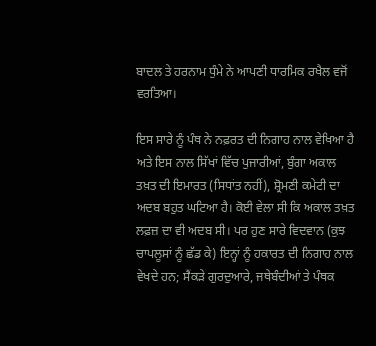ਬਾਦਲ ਤੇ ਹਰਨਾਮ ਧੁੰਮੇ ਨੇ ਆਪਣੀ ਧਾਰਮਿਕ ਰਖੈਲ ਵਜੋਂ ਵਰਤਿਆ।

ਇਸ ਸਾਰੇ ਨੂੰ ਪੰਥ ਨੇ ਨਫ਼ਰਤ ਦੀ ਨਿਗਾਹ ਨਾਲ ਵੇਖਿਆ ਹੈ ਅਤੇ ਇਸ ਨਾਲ ਸਿੱਖਾਂ ਵਿੱਚ ਪੁਜਾਰੀਆਂ, ਬੁੰਗਾ ਅਕਾਲ ਤਖ਼ਤ ਦੀ ਇਮਾਰਤ (ਸਿਧਾਂਤ ਨਹੀਂ), ਸ਼੍ਰੋਮਣੀ ਕਮੇਟੀ ਦਾ ਅਦਬ ਬਹੁਤ ਘਟਿਆ ਹੈ। ਕੋਈ ਵੇਲਾ ਸੀ ਕਿ ਅਕਾਲ ਤਖ਼ਤ ਲਫ਼ਜ਼ ਦਾ ਵੀ ਅਦਬ ਸੀ। ਪਰ ਹੁਣ ਸਾਰੇ ਵਿਦਵਾਨ (ਕੁਝ ਚਾਪਲੂਸਾਂ ਨੂੰ ਛੱਡ ਕੇ) ਇਨ੍ਹਾਂ ਨੂੰ ਹਕਾਰਤ ਦੀ ਨਿਗਾਹ ਨਾਲ ਵੇਖਦੇ ਹਨ; ਸੈਂਕੜੇ ਗੁਰਦੁਆਰੇ, ਜਥੇਬੰਦੀਆਂ ਤੇ ਪੰਥਕ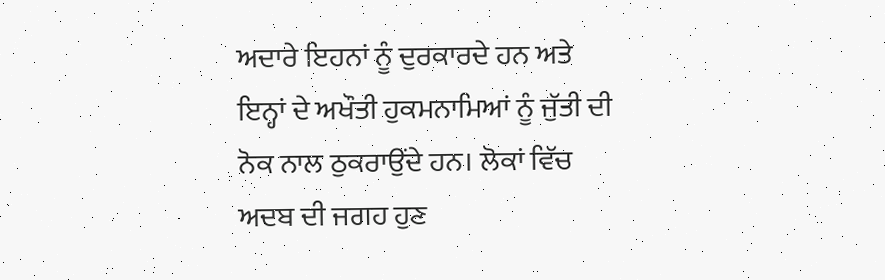ਅਦਾਰੇ ਇਹਨਾਂ ਨੂੰ ਦੁਰਕਾਰਦੇ ਹਨ ਅਤੇ ਇਨ੍ਹਾਂ ਦੇ ਅਖੌਤੀ ਹੁਕਮਨਾਮਿਆਂ ਨੂੰ ਜੁੱਤੀ ਦੀ ਨੋਕ ਨਾਲ ਠੁਕਰਾਉਂਦੇ ਹਨ। ਲੋਕਾਂ ਵਿੱਚ ਅਦਬ ਦੀ ਜਗਹ ਹੁਣ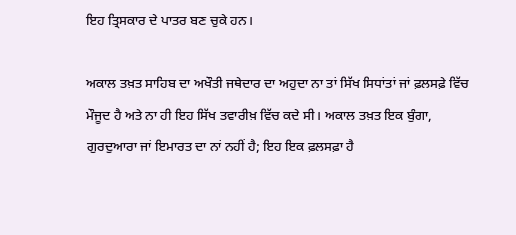ਇਹ ਤ੍ਰਿਸਕਾਰ ਦੇ ਪਾਤਰ ਬਣ ਚੁਕੇ ਹਨ।

ਅਕਾਲ ਤਖ਼ਤ ਸਾਹਿਬ ਦਾ ਅਖੌਤੀ ਜਥੇਦਾਰ ਦਾ ਅਹੁਦਾ ਨਾ ਤਾਂ ਸਿੱਖ ਸਿਧਾਂਤਾਂ ਜਾਂ ਫ਼ਲਸਫ਼ੇ ਵਿੱਚ ਮੌਜੂਦ ਹੈ ਅਤੇ ਨਾ ਹੀ ਇਹ ਸਿੱਖ ਤਵਾਰੀਖ਼ ਵਿੱਚ ਕਦੇ ਸੀ। ਅਕਾਲ ਤਖ਼ਤ ਇਕ ਬੁੰਗਾ, ਗੁਰਦੁਆਰਾ ਜਾਂ ਇਮਾਰਤ ਦਾ ਨਾਂ ਨਹੀਂ ਹੈ; ਇਹ ਇਕ ਫ਼ਲਸਫ਼ਾ ਹੈ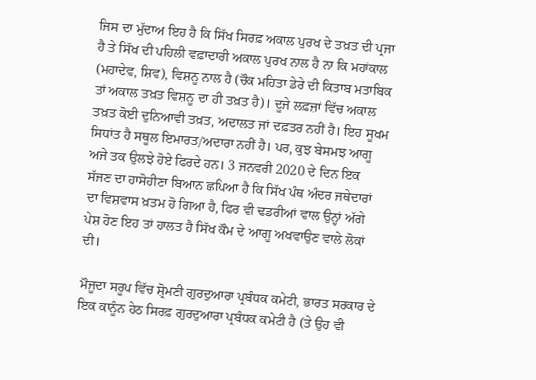ਜਿਸ ਦਾ ਮੁੱਦਾਅ ਇਹ ਹੈ ਕਿ ਸਿੱਖ ਸਿਰਫ਼ ਅਕਾਲ ਪੁਰਖ ਦੇ ਤਖ਼ਤ ਦੀ ਪ੍ਰਜਾ ਹੈ ਤੇ ਸਿੱਖ ਦੀ ਪਹਿਲੀ ਵਫ਼ਾਦਾਰੀ ਅਕਾਲ ਪੁਰਖ ਨਾਲ ਹੈ ਨਾ ਕਿ ਮਹਾਂਕਾਲ (ਮਹਾਦੇਵ, ਸ਼ਿਵ), ਵਿਸ਼ਨੂ ਨਾਲ ਹੈ (ਚੌਕ ਮਹਿਤਾ ਡੇਰੇ ਦੀ ਕਿਤਾਬ ਮਤਾਬਿਕ ਤਾਂ ਅਕਾਲ ਤਖ਼ਤ ਵਿਸ਼ਨੂ ਦਾ ਹੀ ਤਖ਼ਤ ਹੈ)। ਦੂਜੇ ਲਫ਼ਜ਼ਾਂ ਵਿੱਚ ਅਕਾਲ ਤਖ਼ਤ ਕੋਈ ਦੁਨਿਆਵੀ ਤਖ਼ਤ, ਅਦਾਲਤ ਜਾਂ ਦਫ਼ਤਰ ਨਹੀਂ ਹੈ। ਇਹ ਸੂਖਮ ਸਿਧਾਂਤ ਹੈ ਸਥੂਲ ਇਮਾਰਤ/ਅਦਾਰਾ ਨਹੀਂ ਹੈ। ਪਰ, ਕੁਝ ਬੇਸਮਝ ਆਗੂ ਅਜੇ ਤਕ ਉਲਝੇ ਹੋਏ ਫਿਰਦੇ ਹਨ। 3 ਜਨਵਰੀ 2020 ਦੇ ਦਿਨ ਇਕ ਸੱਜਣ ਦਾ ਹਾਸੋਹੀਣਾ ਬਿਆਨ ਛਪਿਆ ਹੈ ਕਿ ਸਿੱਖ ਪੰਥ ਅੰਦਰ ਜਥੇਦਾਰਾਂ ਦਾ ਵਿਸ਼ਵਾਸ ਖ਼ਤਮ ਹੋ ਗਿਆ ਹੈ, ਫਿਰ ਵੀ ਢਡਰੀਆਂ ਵਾਲ ਉਨ੍ਹਾਂ ਅੱਗੇ ਪੇਸ਼ ਹੋਣ ਇਹ ਤਾਂ ਹਾਲਤ ਹੈ ਸਿੱਖ ਕੌਮ ਦੇ ਆਗੂ ਅਖਵਾਉਣ ਵਾਲੇ ਲੋਕਾਂ ਦੀ।

ਮੌਜੂਦਾ ਸਰੂਪ ਵਿੱਚ ਸ਼੍ਰੋਮਣੀ ਗੁਰਦੁਆਰਾ ਪ੍ਰਬੰਧਕ ਕਮੇਟੀ, ਭਾਰਤ ਸਰਕਾਰ ਦੇ ਇਕ ਕਾਨੂੰਨ ਹੇਠ ਸਿਰਫ਼ ਗੁਰਦੁਆਰਾ ਪ੍ਰਬੰਧਕ ਕਮੇਟੀ ਹੈ (ਤੇ ਉਹ ਵੀ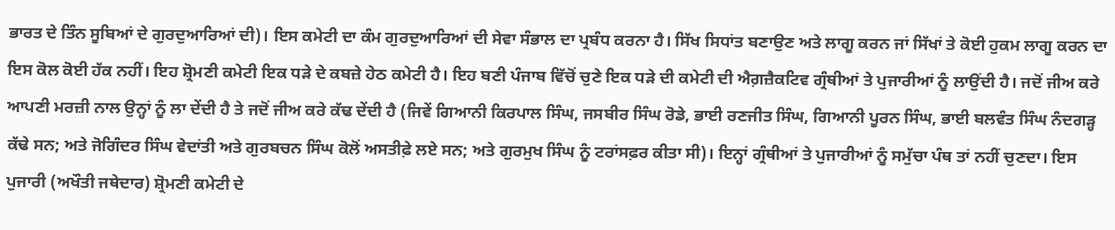ਭਾਰਤ ਦੇ ਤਿੰਨ ਸੂਬਿਆਂ ਦੇ ਗੁਰਦੁਆਰਿਆਂ ਦੀ)। ਇਸ ਕਮੇਟੀ ਦਾ ਕੰਮ ਗੁਰਦੁਆਰਿਆਂ ਦੀ ਸੇਵਾ ਸੰਭਾਲ ਦਾ ਪ੍ਰਬੰਧ ਕਰਨਾ ਹੈ। ਸਿੱਖ ਸਿਧਾਂਤ ਬਣਾਉਣ ਅਤੇ ਲਾਗੂ ਕਰਨ ਜਾਂ ਸਿੱਖਾਂ ਤੇ ਕੋਈ ਹੁਕਮ ਲਾਗੂ ਕਰਨ ਦਾ ਇਸ ਕੋਲ ਕੋਈ ਹੱਕ ਨਹੀਂ। ਇਹ ਸ਼੍ਰੋਮਣੀ ਕਮੇਟੀ ਇਕ ਧੜੇ ਦੇ ਕਬਜ਼ੇ ਹੇਠ ਕਮੇਟੀ ਹੈ। ਇਹ ਬਣੀ ਪੰਜਾਬ ਵਿੱਚੋਂ ਚੁਣੇ ਇਕ ਧੜੇ ਦੀ ਕਮੇਟੀ ਦੀ ਐਗ਼ਜ਼ੈਕਟਿਵ ਗ੍ਰੰਥੀਆਂ ਤੇ ਪੁਜਾਰੀਆਂ ਨੂੰ ਲਾਉਂਦੀ ਹੈ। ਜਦੋਂ ਜੀਅ ਕਰੇ ਆਪਣੀ ਮਰਜ਼ੀ ਨਾਲ ਉਨ੍ਹਾਂ ਨੂੰ ਲਾ ਦੇਂਦੀ ਹੈ ਤੇ ਜਦੋਂ ਜੀਅ ਕਰੇ ਕੱਢ ਦੇਂਦੀ ਹੈ (ਜਿਵੇਂ ਗਿਆਨੀ ਕਿਰਪਾਲ ਸਿੰਘ, ਜਸਬੀਰ ਸਿੰਘ ਰੋਡੇ, ਭਾਈ ਰਣਜੀਤ ਸਿੰਘ, ਗਿਆਨੀ ਪੂਰਨ ਸਿੰਘ, ਭਾਈ ਬਲਵੰਤ ਸਿੰਘ ਨੰਦਗੜ੍ਹ ਕੱਢੇ ਸਨ; ਅਤੇ ਜੋਗਿੰਦਰ ਸਿੰਘ ਵੇਦਾਂਤੀ ਅਤੇ ਗੁਰਬਚਨ ਸਿੰਘ ਕੋਲੋਂ ਅਸਤੀਫ਼ੇ ਲਏ ਸਨ; ਅਤੇ ਗੁਰਮੁਖ ਸਿੰਘ ਨੂੰ ਟਰਾਂਸਫ਼ਰ ਕੀਤਾ ਸੀ)। ਇਨ੍ਹਾਂ ਗ੍ਰੰਥੀਆਂ ਤੇ ਪੁਜਾਰੀਆਂ ਨੂੰ ਸਮੁੱਚਾ ਪੰਥ ਤਾਂ ਨਹੀਂ ਚੁਣਦਾ। ਇਸ ਪੁਜਾਰੀ (ਅਖੌਤੀ ਜਥੇਦਾਰ) ਸ਼੍ਰੋਮਣੀ ਕਮੇਟੀ ਦੇ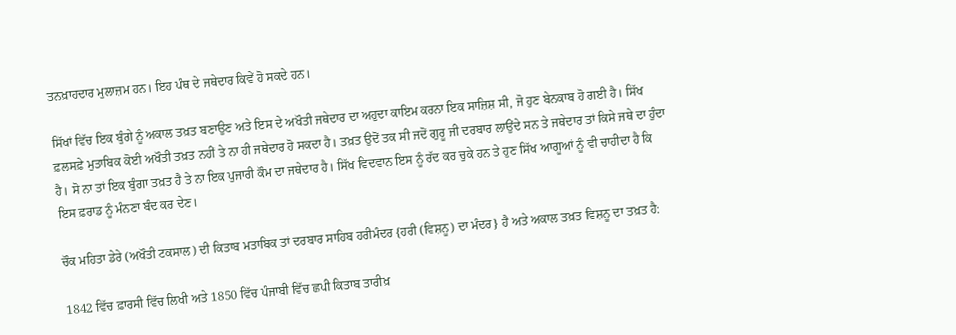ਤਨਖ਼ਾਹਦਾਰ ਮੁਲਾਜ਼ਮ ਹਨ। ਇਹ ਪੰਥ ਦੇ ਜਥੇਦਾਰ ਕਿਵੇਂ ਹੋ ਸਕਦੇ ਹਨ।

ਸਿੱਖਾਂ ਵਿੱਚ ਇਕ ਬੁੰਗੇ ਨੂੰ ਅਕਾਲ ਤਖ਼ਤ ਬਣਾਉਣ ਅਤੇ ਇਸ ਦੇ ਅਖੌਤੀ ਜਥੇਦਾਰ ਦਾ ਅਹੁਦਾ ਕਾਇਮ ਕਰਨਾ ਇਕ ਸਾਜ਼ਿਸ਼ ਸੀ, ਜੋ ਹੁਣ ਬੇਨਕਾਬ ਹੋ ਗਈ ਹੈ। ਸਿੱਖ ਫ਼ਲਸਫ਼ੇ ਮੁਤਾਬਿਕ ਕੋਈ ਅਖੌਤੀ ਤਖ਼ਤ ਨਹੀਂ ਤੇ ਨਾ ਹੀ ਜਥੇਦਾਰ ਹੋ ਸਕਦਾ ਹੈ। ਤਖ਼ਤ ਉਦੋਂ ਤਕ ਸੀ ਜਦੋਂ ਗੁਰੂ ਜੀ ਦਰਬਾਰ ਲਾਉਂਦੇ ਸਨ ਤੇ ਜਥੇਦਾਰ ਤਾਂ ਕਿਸੇ ਜਥੇ ਦਾ ਹੁੰਦਾ ਹੈ। ਸੋ ਨਾ ਤਾਂ ਇਕ ਬੁੰਗਾ ਤਖ਼ਤ ਹੈ ਤੇ ਨਾ ਇਕ ਪੁਜਾਰੀ ਕੌਮ ਦਾ ਜਥੇਦਾਰ ਹੈ। ਸਿੱਖ ਵਿਦਵਾਨ ਇਸ ਨੂੰ ਰੱਦ ਕਰ ਚੁਕੇ ਹਨ ਤੇ ਹੁਣ ਸਿੱਖ ਆਗੂਆਂ ਨੂੰ ਵੀ ਚਾਹੀਦਾ ਹੈ ਕਿ ਇਸ ਫ਼ਰਾਡ ਨੂੰ ਮੰਨਣਾ ਬੰਦ ਕਰ ਦੇਣ।

ਚੌਕ ਮਹਿਤਾ ਡੇਰੇ (ਅਖੌਤੀ ਟਕਸਾਲ) ਦੀ ਕਿਤਾਬ ਮਤਾਬਿਕ ਤਾਂ ਦਰਬਾਰ ਸਾਹਿਬ ਹਰੀਮੰਦਰ {ਹਰੀ (ਵਿਸ਼ਨੂ) ਦਾ ਮੰਦਰ} ਹੈ ਅਤੇ ਅਕਾਲ ਤਖ਼ਤ ਵਿਸ਼ਨੂ ਦਾ ਤਖ਼ਤ ਹੈ:

1842 ਵਿੱਚ ਫ਼ਾਰਸੀ ਵਿੱਚ ਲਿਖੀ ਅਤੇ 1850 ਵਿੱਚ ਪੰਜਾਬੀ ਵਿੱਚ ਛਪੀ ਕਿਤਾਬ ਤਾਰੀਖ਼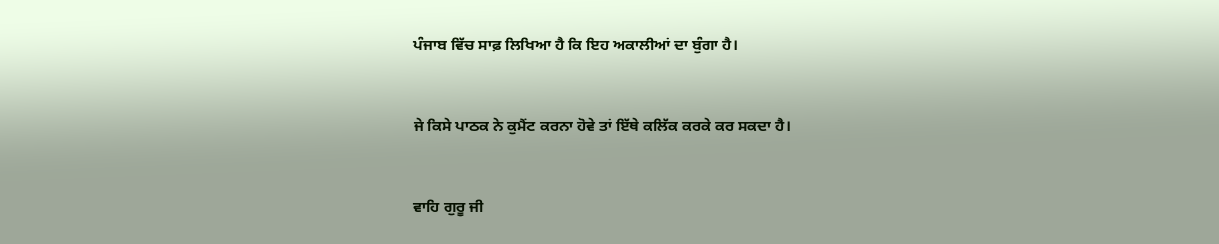ਪੰਜਾਬ ਵਿੱਚ ਸਾਫ਼ ਲਿਖਿਆ ਹੈ ਕਿ ਇਹ ਅਕਾਲੀਆਂ ਦਾ ਬੁੰਗਾ ਹੈ।


ਜੇ ਕਿਸੇ ਪਾਠਕ ਨੇ ਕੁਮੈਂਟ ਕਰਨਾ ਹੋਵੇ ਤਾਂ ਇੱਥੇ ਕਲਿੱਕ ਕਰਕੇ ਕਰ ਸਕਦਾ ਹੈ।


ਵਾਹਿ ਗੁਰੂ ਜੀ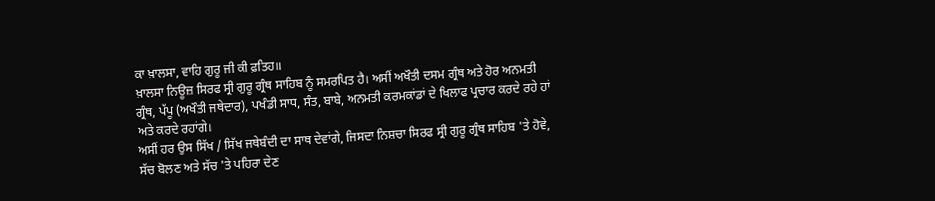ਕਾ ਖ਼ਾਲਸਾ, ਵਾਹਿ ਗੁਰੂ ਜੀ ਕੀ ਫ਼ਤਿਹ॥
ਖ਼ਾਲਸਾ ਨਿਊਜ਼ ਸਿਰਫ ਸ੍ਰੀ ਗੁਰੂ ਗ੍ਰੰਥ ਸਾਹਿਬ ਨੂੰ ਸਮਰਪਿਤ ਹੈ। ਅਸੀਂ ਅਖੌਤੀ ਦਸਮ ਗ੍ਰੰਥ ਅਤੇ ਹੋਰ ਅਨਮਤੀ ਗ੍ਰੰਥ, ਪੱਪੂ (ਅਖੌਤੀ ਜਥੇਦਾਰ), ਪਖੰਡੀ ਸਾਧ, ਸੰਤ, ਬਾਬੇ, ਅਨਮਤੀ ਕਰਮਕਾਂਡਾਂ ਦੇ ਖਿਲਾਫ ਪ੍ਰਚਾਰ ਕਰਦੇ ਰਹੇ ਹਾਂ ਅਤੇ ਕਰਦੇ ਰਹਾਂਗੇ।
ਅਸੀਂ ਹਰ ਉਸ ਸਿੱਖ / ਸਿੱਖ ਜਥੇਬੰਦੀ ਦਾ ਸਾਥ ਦੇਵਾਂਗੇ, ਜਿਸਦਾ ਨਿਸ਼ਚਾ ਸਿਰਫ ਸ੍ਰੀ ਗੁਰੂ ਗ੍ਰੰਥ ਸਾਹਿਬ 'ਤੇ ਹੋਵੇ, ਸੱਚ ਬੋਲਣ ਅਤੇ ਸੱਚ 'ਤੇ ਪਹਿਰਾ ਦੇਣ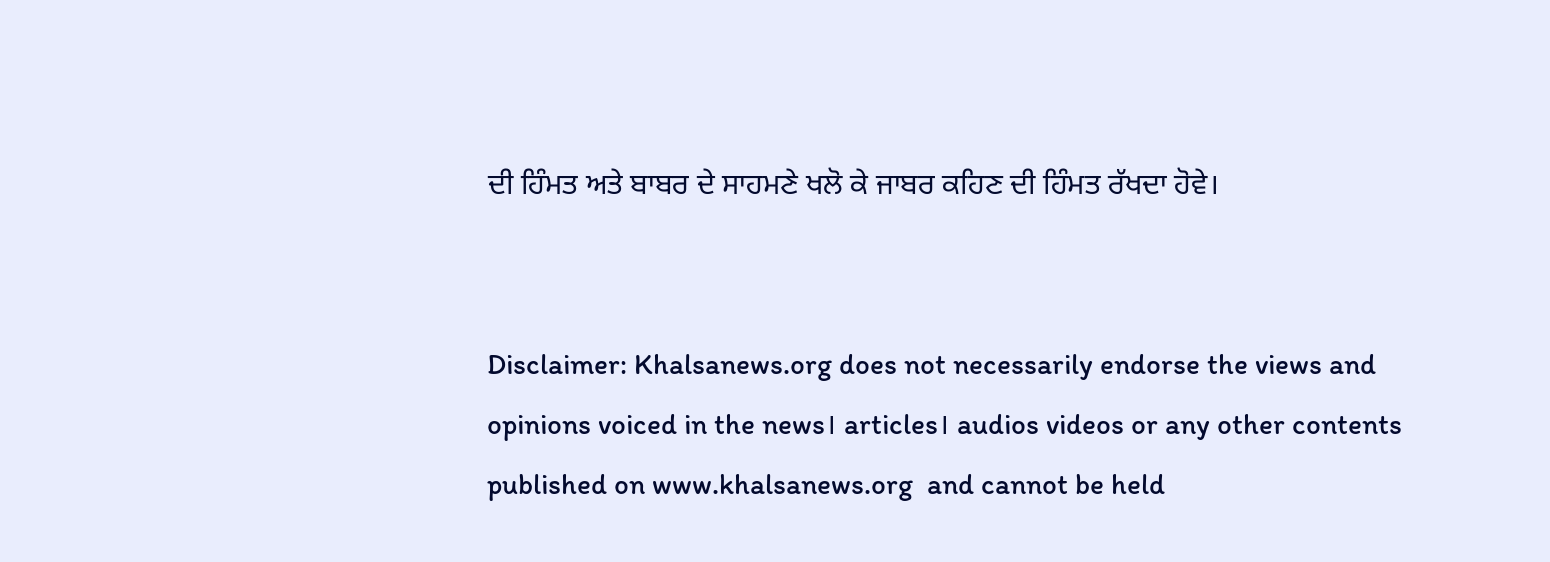ਦੀ ਹਿੰਮਤ ਅਤੇ ਬਾਬਰ ਦੇ ਸਾਹਮਣੇ ਖਲੋ ਕੇ ਜਾਬਰ ਕਹਿਣ ਦੀ ਹਿੰਮਤ ਰੱਖਦਾ ਹੋਵੇ।


Disclaimer: Khalsanews.org does not necessarily endorse the views and opinions voiced in the news। articles। audios videos or any other contents published on www.khalsanews.org  and cannot be held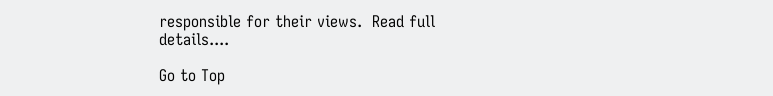responsible for their views.  Read full details....

Go to Top